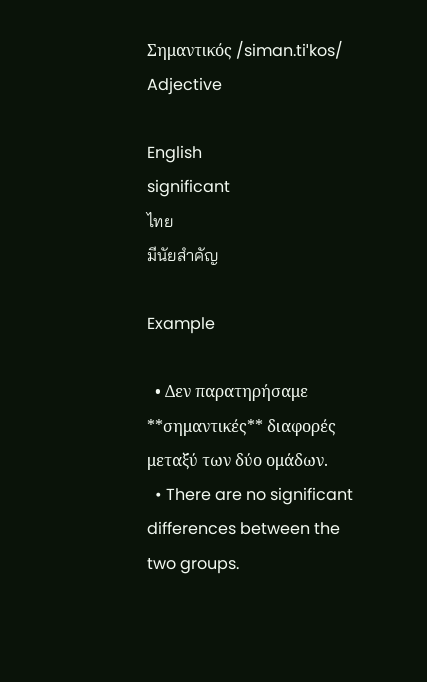Σημαντικός /siman.tiˈkos/ Adjective

English
significant
ไทย
มีนัยสำคัญ

Example

  • Δεν παρατηρήσαμε **σημαντικές** διαφορές μεταξύ των δύο ομάδων.
  • There are no significant differences between the two groups.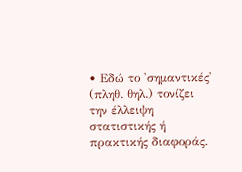• Εδώ το 'σημαντικές' (πληθ. θηλ.) τονίζει την έλλειψη στατιστικής ή πρακτικής διαφοράς.